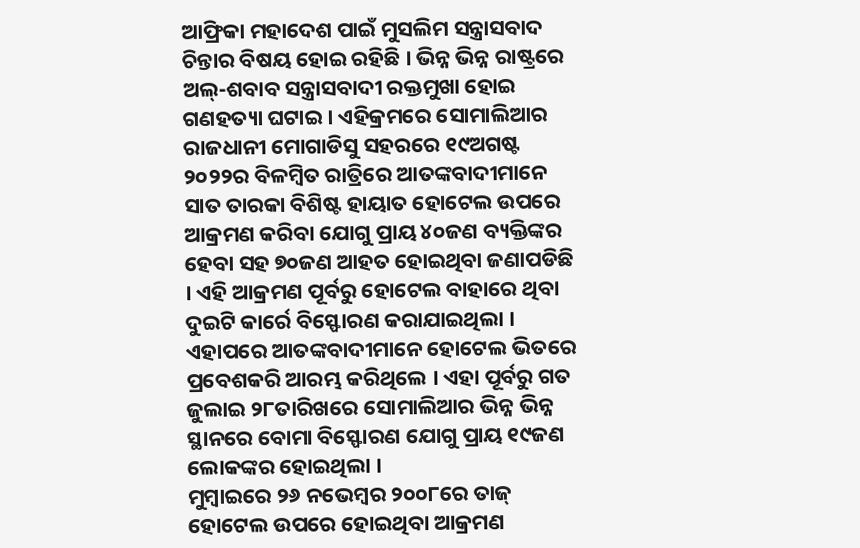ଆଫ୍ରିକା ମହାଦେଶ ପାଇଁ ମୁସଲିମ ସନ୍ତ୍ରାସବାଦ ଚିନ୍ତାର ବିଷୟ ହୋଇ ରହିଛି । ଭିନ୍ନ ଭିନ୍ନ ରାଷ୍ଟ୍ରରେ ଅଲ୍-ଶବାବ ସନ୍ତ୍ରାସବାଦୀ ରକ୍ତମୁଖା ହୋଇ ଗଣହତ୍ୟା ଘଟାଇ । ଏହିକ୍ରମରେ ସୋମାଲିଆର ରାଜଧାନୀ ମୋଗାଡିସୁ ସହରରେ ୧୯ଅଗଷ୍ଟ ୨୦୨୨ର ବିଳମ୍ବିତ ରାତ୍ରିରେ ଆତଙ୍କବାଦୀମାନେ ସାତ ତାରକା ବିଶିଷ୍ଟ ହାୟାତ ହୋଟେଲ ଉପରେ ଆକ୍ରମଣ କରିବା ଯୋଗୁ ପ୍ରାୟ ୪୦ଜଣ ବ୍ୟକ୍ତିଙ୍କର ହେବା ସହ ୭୦ଜଣ ଆହତ ହୋଇଥିବା ଜଣାପଡିଛି । ଏହି ଆକ୍ରମଣ ପୂର୍ବରୁ ହୋଟେଲ ବାହାରେ ଥିବା ଦୁଇଟି କାର୍ରେ ବିସ୍ଫୋରଣ କରାଯାଇଥିଲା । ଏହାପରେ ଆତଙ୍କବାଦୀମାନେ ହୋଟେଲ ଭିତରେ ପ୍ରବେଶକରି ଆରମ୍ଭ କରିଥିଲେ । ଏହା ପୂର୍ବରୁ ଗତ ଜୁଲାଇ ୨୮ତାରିଖରେ ସୋମାଲିଆର ଭିନ୍ନ ଭିନ୍ନ ସ୍ଥାନରେ ବୋମା ବିସ୍ଫୋରଣ ଯୋଗୁ ପ୍ରାୟ ୧୯ଜଣ ଲୋକଙ୍କର ହୋଇଥିଲା ।
ମୁମ୍ବାଇରେ ୨୬ ନଭେମ୍ବର ୨୦୦୮ରେ ତାଜ୍ ହୋଟେଲ ଉପରେ ହୋଇଥିବା ଆକ୍ରମଣ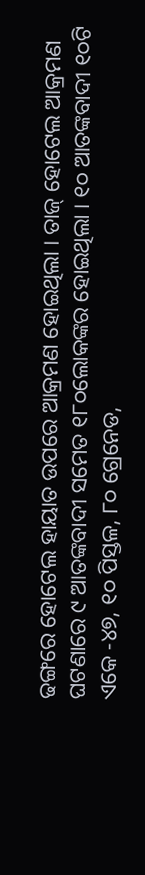ଢଙ୍ଗରେ ହୋଟେଲ ହାୟାତ ଉପରେ ଆକ୍ରମଣ ହୋଇଥିଲା । ତାଜ୍ ହୋଟେଲ ଆକ୍ରମଣ ଘଟଣାରେ ୯ ଆତଙ୍କବାଦୀ ସମେତ ୧୮୦ଲୋକଙ୍କର ହୋଇଥିଲା । ୧୦ ଆତଙ୍କବାଦୀ ୧୦ଟି ଏକେ -୪୭, ୧୦ ପିସ୍ତଳ, ୮୦ ଗ୍ରେନେଡ,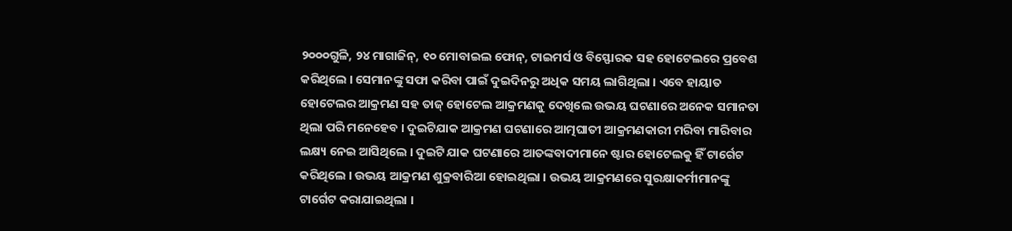୨୦୦୦ଗୁଳି, ୨୪ ମାଗାଜିନ୍, ୧୦ ମୋବାଇଲ ଫୋନ୍, ଟାଇମର୍ସ ଓ ବିସ୍ଫୋରକ ସହ ହୋଟେଲରେ ପ୍ରବେଶ କରିଥିଲେ । ସେମାନଙ୍କୁ ସଫା କରିବା ପାଇଁ ଦୁଇଦିନରୁ ଅଧିକ ସମୟ ଲାଗିଥିଲା । ଏବେ ହାୟାତ ହୋଟେଲର ଆକ୍ରମଣ ସହ ତାଜ୍ ହୋଟେଲ ଆକ୍ରମଣକୁ ଦେଖିଲେ ଉଭୟ ଘଟଣାରେ ଅନେକ ସମାନତା ଥିଲା ପରି ମନେହେବ । ଦୁଇଟିଯାକ ଆକ୍ରମଣ ଘଟଣାରେ ଆତ୍ମଘାତୀ ଆକ୍ରମଣକାରୀ ମରିବା ମାରିବାର ଲକ୍ଷ୍ୟ ନେଇ ଆସିଥିଲେ । ଦୁଇଟି ଯାକ ଘଟଣାରେ ଆତଙ୍କବାଦୀମାନେ ଷ୍ଟାର ହୋଟେଲକୁ ହିଁ ଟାର୍ଗେଟ କରିଥିଲେ । ଉଭୟ ଆକ୍ରମଣ ଶୁକ୍ରବାରିଆ ହୋଇଥିଲା । ଉଭୟ ଆକ୍ରମଣରେ ସୁରକ୍ଷାକର୍ମୀମାନଙ୍କୁ ଟାର୍ଗେଟ କରାଯାଇଥିଲା ।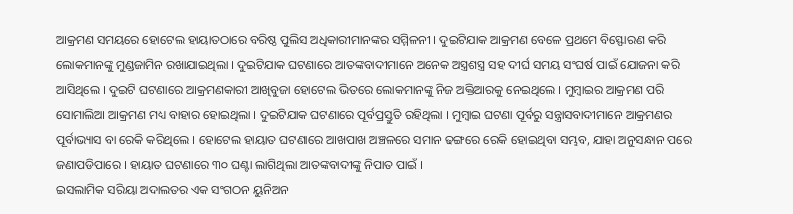ଆକ୍ରମଣ ସମୟରେ ହୋଟେଲ ହାୟାତଠାରେ ବରିଷ୍ଠ ପୁଲିସ ଅଧିକାରୀମାନଙ୍କର ସମ୍ମିଳନୀ । ଦୁଇଟିଯାକ ଆକ୍ରମଣ ବେଳେ ପ୍ରଥମେ ବିସ୍ଫୋରଣ କରି ଲୋକମାନଙ୍କୁ ମୁଣ୍ଡଜାମିନ ରଖାଯାଇଥିଲା । ଦୁଇଟିଯାକ ଘଟଣାରେ ଆତଙ୍କବାଦୀମାନେ ଅନେକ ଅସ୍ତ୍ରଶସ୍ତ୍ର ସହ ଦୀର୍ଘ ସମୟ ସଂଘର୍ଷ ପାଇଁ ଯୋଜନା କରି ଆସିଥିଲେ । ଦୁଇଟି ଘଟଣାରେ ଆକ୍ରମଣକାରୀ ଆଖିବୁଜା ହୋଟେଲ ଭିତରେ ଲୋକମାନଙ୍କୁ ନିଜ ଅକ୍ତିଆରକୁ ନେଇଥିଲେ । ମୁମ୍ବାଇର ଆକ୍ରମଣ ପରି ସୋମାଲିଆ ଆକ୍ରମଣ ମଧ୍ୟ ବାହାର ହୋଇଥିଲା । ଦୁଇଟିଯାକ ଘଟଣାରେ ପୂର୍ବପ୍ରସ୍ତୁତି ରହିଥିଲା । ମୁମ୍ବାଇ ଘଟଣା ପୂର୍ବରୁ ସନ୍ତ୍ରାସବାଦୀମାନେ ଆକ୍ରମଣର ପୂର୍ବାଭ୍ୟାସ ବା ରେକି କରିଥିଲେ । ହୋଟେଲ ହାୟାତ ଘଟଣାରେ ଆଖପାଖ ଅଞ୍ଚଳରେ ସମାନ ଢଙ୍ଗରେ ରେକି ହୋଇଥିବା ସମ୍ଭବ, ଯାହା ଅନୁସନ୍ଧାନ ପରେ ଜଣାପଡିପାରେ । ହାୟାତ ଘଟଣାରେ ୩୦ ଘଣ୍ଟା ଲାଗିଥିଲା ଆତଙ୍କବାଦୀଙ୍କୁ ନିପାତ ପାଇଁ ।
ଇସଲାମିକ ସରିୟା ଅଦାଲତର ଏକ ସଂଗଠନ ୟୁନିଅନ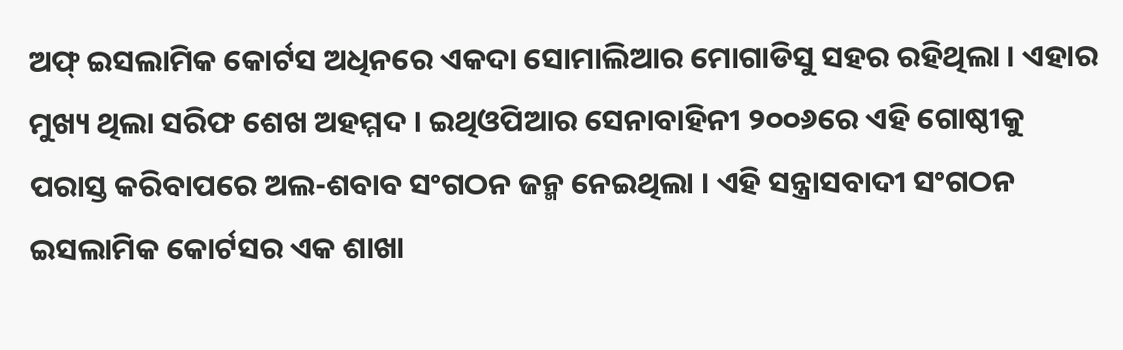ଅଫ୍ ଇସଲାମିକ କୋର୍ଟସ ଅଧିନରେ ଏକଦା ସୋମାଲିଆର ମୋଗାଡିସୁ ସହର ରହିଥିଲା । ଏହାର ମୁଖ୍ୟ ଥିଲା ସରିଫ ଶେଖ ଅହମ୍ମଦ । ଇଥିଓପିଆର ସେନାବାହିନୀ ୨୦୦୬ରେ ଏହି ଗୋଷ୍ଠୀକୁ ପରାସ୍ତ କରିବାପରେ ଅଲ-ଶବାବ ସଂଗଠନ ଜନ୍ମ ନେଇଥିଲା । ଏହି ସନ୍ତ୍ରାସବାଦୀ ସଂଗଠନ ଇସଲାମିକ କୋର୍ଟସର ଏକ ଶାଖା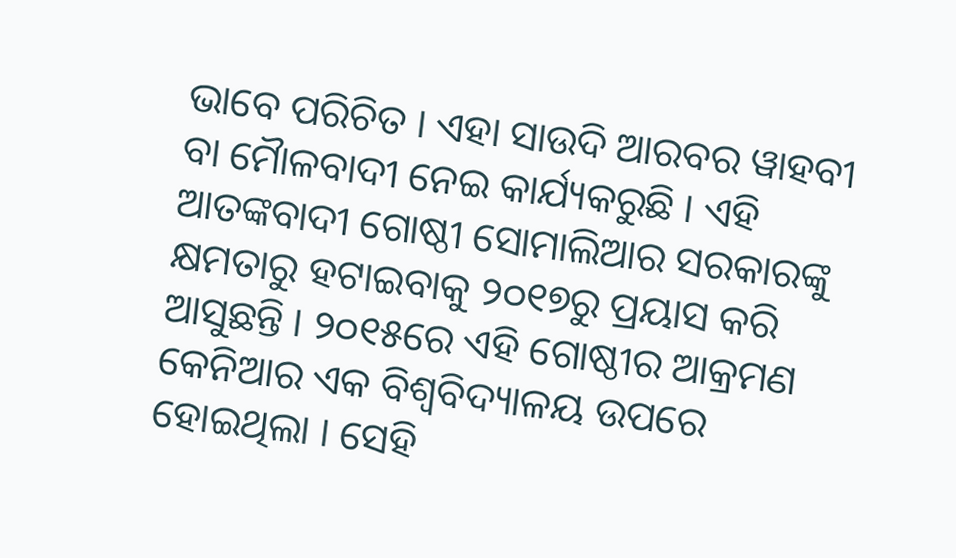ଭାବେ ପରିଚିତ । ଏହା ସାଉଦି ଆରବର ୱାହବୀ ବା ମୈାଳବାଦୀ ନେଇ କାର୍ଯ୍ୟକରୁଛି । ଏହି ଆତଙ୍କବାଦୀ ଗୋଷ୍ଠୀ ସୋମାଲିଆର ସରକାରଙ୍କୁ କ୍ଷମତାରୁ ହଟାଇବାକୁ ୨୦୧୭ରୁ ପ୍ରୟାସ କରି ଆସୁଛନ୍ତି । ୨୦୧୫ରେ ଏହି ଗୋଷ୍ଠୀର ଆକ୍ରମଣ କେନିଆର ଏକ ବିଶ୍ୱବିଦ୍ୟାଳୟ ଉପରେ ହୋଇଥିଲା । ସେହି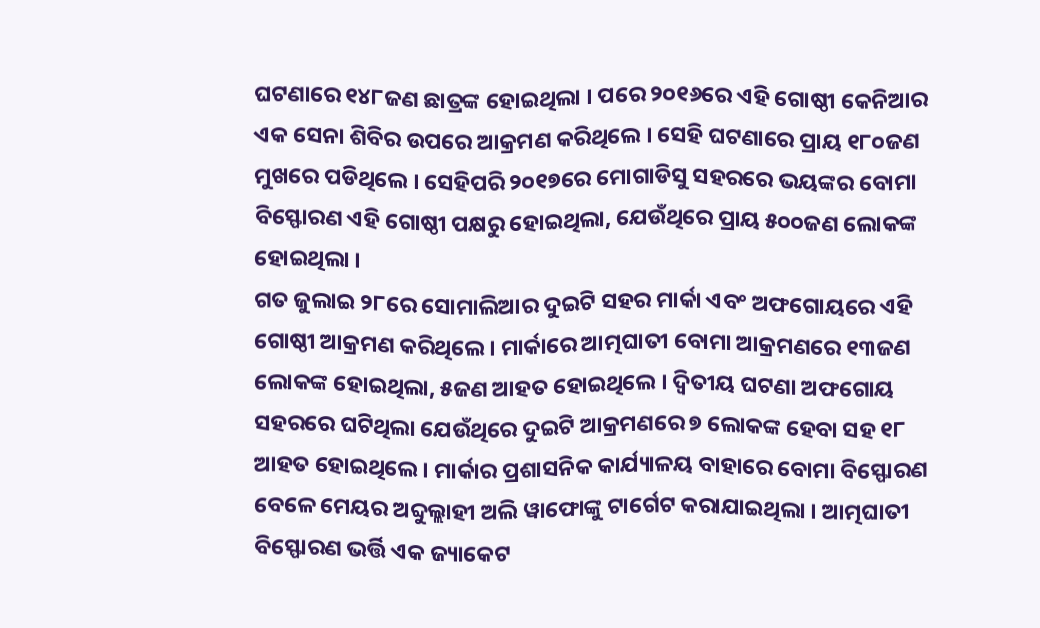ଘଟଣାରେ ୧୪୮ଜଣ ଛାତ୍ରଙ୍କ ହୋଇଥିଲା । ପରେ ୨୦୧୬ରେ ଏହି ଗୋଷ୍ଠୀ କେନିଆର ଏକ ସେନା ଶିବିର ଉପରେ ଆକ୍ରମଣ କରିଥିଲେ । ସେହି ଘଟଣାରେ ପ୍ରାୟ ୧୮୦ଜଣ ମୁଖରେ ପଡିଥିଲେ । ସେହିପରି ୨୦୧୭ରେ ମୋଗାଡିସୁ ସହରରେ ଭୟଙ୍କର ବୋମା ବିସ୍ଫୋରଣ ଏହି ଗୋଷ୍ଠୀ ପକ୍ଷରୁ ହୋଇଥିଲା, ଯେଉଁଥିରେ ପ୍ରାୟ ୫୦୦ଜଣ ଲୋକଙ୍କ ହୋଇଥିଲା ।
ଗତ ଜୁଲାଇ ୨୮ରେ ସୋମାଲିଆର ଦୁଇଟି ସହର ମାର୍କା ଏବଂ ଅଫଗୋୟରେ ଏହି ଗୋଷ୍ଠୀ ଆକ୍ରମଣ କରିଥିଲେ । ମାର୍କାରେ ଆତ୍ମଘାତୀ ବୋମା ଆକ୍ରମଣରେ ୧୩ଜଣ ଲୋକଙ୍କ ହୋଇଥିଲା, ୫ଜଣ ଆହତ ହୋଇଥିଲେ । ଦ୍ୱିତୀୟ ଘଟଣା ଅଫଗୋୟ ସହରରେ ଘଟିଥିଲା ଯେଉଁଥିରେ ଦୁଇଟି ଆକ୍ରମଣରେ ୭ ଲୋକଙ୍କ ହେବା ସହ ୧୮ ଆହତ ହୋଇଥିଲେ । ମାର୍କାର ପ୍ରଶାସନିକ କାର୍ଯ୍ୟାଳୟ ବାହାରେ ବୋମା ବିସ୍ଫୋରଣ ବେଳେ ମେୟର ଅବ୍ଦୁଲ୍ଲାହୀ ଅଲି ୱାଫୋଙ୍କୁ ଟାର୍ଗେଟ କରାଯାଇଥିଲା । ଆତ୍ମଘାତୀ ବିସ୍ଫୋରଣ ଭର୍ତ୍ତି ଏକ ଜ୍ୟାକେଟ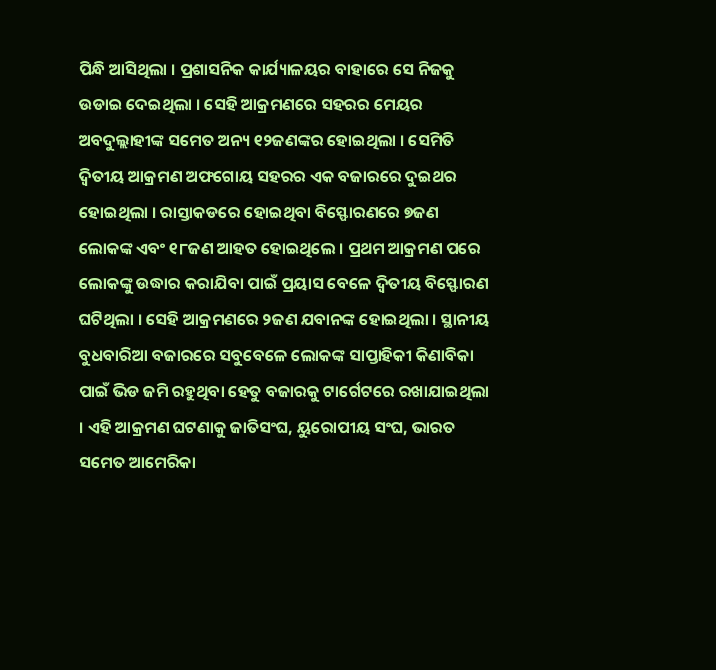ପିନ୍ଧି ଆସିଥିଲା । ପ୍ରଶାସନିକ କାର୍ଯ୍ୟାଳୟର ବାହାରେ ସେ ନିଜକୁ ଉଡାଇ ଦେଇଥିଲା । ସେହି ଆକ୍ରମଣରେ ସହରର ମେୟର ଅବଦୁଲ୍ଲାହୀଙ୍କ ସମେତ ଅନ୍ୟ ୧୨ଜଣଙ୍କର ହୋଇଥିଲା । ସେମିତି ଦ୍ୱିତୀୟ ଆକ୍ରମଣ ଅଫଗୋୟ ସହରର ଏକ ବଜାରରେ ଦୁଇଥର ହୋଇଥିଲା । ରାସ୍ତାକଡରେ ହୋଇଥିବା ବିସ୍ଫୋରଣରେ ୭ଜଣ ଲୋକଙ୍କ ଏବଂ ୧୮ଜଣ ଆହତ ହୋଇଥିଲେ । ପ୍ରଥମ ଆକ୍ରମଣ ପରେ ଲୋକଙ୍କୁ ଉଦ୍ଧାର କରାଯିବା ପାଇଁ ପ୍ରୟାସ ବେଳେ ଦ୍ୱିତୀୟ ବିସ୍ଫୋରଣ ଘଟିଥିଲା । ସେହି ଆକ୍ରମଣରେ ୨ଜଣ ଯବାନଙ୍କ ହୋଇଥିଲା । ସ୍ଥାନୀୟ ବୁଧବାରିଆ ବଜାରରେ ସବୁବେଳେ ଲୋକଙ୍କ ସାପ୍ତାହିକୀ କିଣାବିକା ପାଇଁ ଭିଡ ଜମି ରହୁଥିବା ହେତୁ ବଜାରକୁ ଟାର୍ଗେଟରେ ରଖାଯାଇଥିଲା । ଏହି ଆକ୍ରମଣ ଘଟଣାକୁ ଜାତିସଂଘ, ୟୁରୋପୀୟ ସଂଘ, ଭାରତ ସମେତ ଆମେରିକା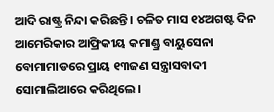ଆଦି ରାଷ୍ଟ୍ର ନିନ୍ଦା କରିଛନ୍ତି । ଚଳିତ ମାସ ୧୪ଅଗଷ୍ଟ ଦିନ ଆମେରିକାର ଆଫ୍ରିକୀୟ କମାଣ୍ଡ୍ର ବାୟୁସେନା ବୋମାମାଡରେ ପ୍ରାୟ ୧୩ଜଣ ସନ୍ତ୍ରାସବାଦୀ ସୋମାଲିଆରେ କରିଥିଲେ ।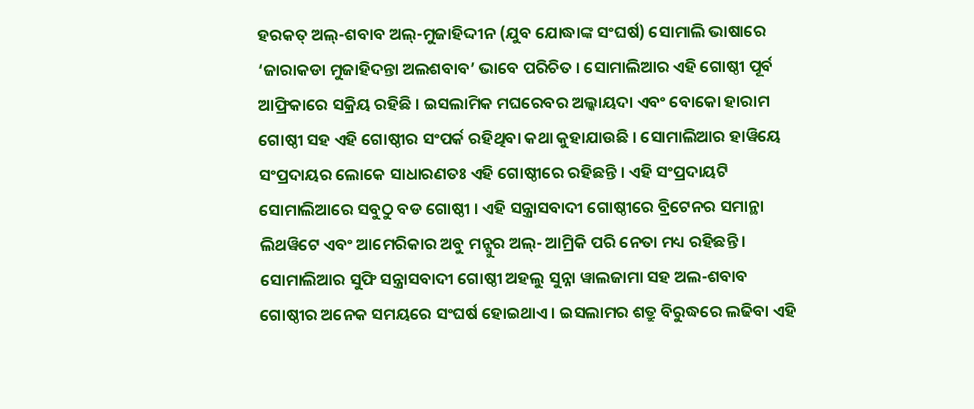ହରକତ୍ ଅଲ୍-ଶବାବ ଅଲ୍-ମୁଜାହିଦ୍ଦୀନ (ଯୁବ ଯୋଦ୍ଧାଙ୍କ ସଂଘର୍ଷ) ସୋମାଲି ଭାଷାରେ ‘ଜାରାକଡା ମୁଜାହିଦନ୍ତା ଅଲଶବାବ’ ଭାବେ ପରିଚିତ । ସୋମାଲିଆର ଏହି ଗୋଷ୍ଠୀ ପୂର୍ବ ଆଫ୍ରିକାରେ ସକ୍ରିୟ ରହିଛି । ଇସଲାମିକ ମଘରେବର ଅଲ୍କାୟଦା ଏବଂ ବୋକୋ ହାରାମ ଗୋଷ୍ଠୀ ସହ ଏହି ଗୋଷ୍ଠୀର ସଂପର୍କ ରହିଥିବା କଥା କୁହାଯାଉଛି । ସୋମାଲିଆର ହାୱିୟେ ସଂପ୍ରଦାୟର ଲୋକେ ସାଧାରଣତଃ ଏହି ଗୋଷ୍ଠୀରେ ରହିଛନ୍ତି । ଏହି ସଂପ୍ରଦାୟଟି ସୋମାଲିଆରେ ସବୁଠୁ ବଡ ଗୋଷ୍ଠୀ । ଏହି ସନ୍ତ୍ରାସବାଦୀ ଗୋଷ୍ଠୀରେ ବ୍ରିଟେନର ସମାନ୍ଥା ଲିଥୱିଟେ ଏବଂ ଆମେରିକାର ଅବୁ ମନ୍ସୁର ଅଲ୍- ଆମ୍ରିକି ପରି ନେତା ମଧ୍ୟ ରହିଛନ୍ତି । ସୋମାଲିଆର ସୁଫି ସନ୍ତ୍ରାସବାଦୀ ଗୋଷ୍ଠୀ ଅହଲୁ ସୁନ୍ନା ୱାଲଜାମା ସହ ଅଲ-ଶବାବ ଗୋଷ୍ଠୀର ଅନେକ ସମୟରେ ସଂଘର୍ଷ ହୋଇଥାଏ । ଇସଲାମର ଶତ୍ରୁ ବିରୁଦ୍ଧରେ ଲଢିବା ଏହି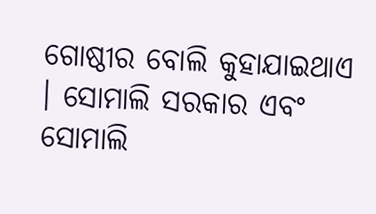ଗୋଷ୍ଠୀର ବୋଲି କୁହାଯାଇଥାଏ । ସୋମାଲି ସରକାର ଏବଂ ସୋମାଲି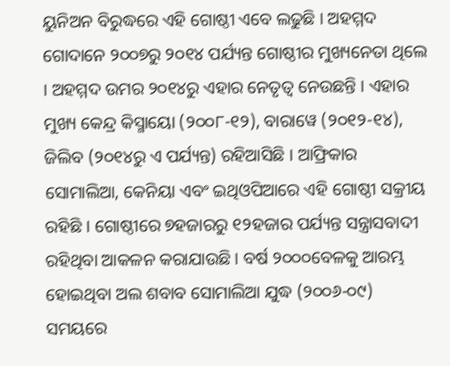ୟୁନିଅନ ବିରୁଦ୍ଧରେ ଏହି ଗୋଷ୍ଠୀ ଏବେ ଲଢୁଛି । ଅହମ୍ମଦ ଗୋଦାନେ ୨୦୦୭ରୁ ୨୦୧୪ ପର୍ଯ୍ୟନ୍ତ ଗୋଷ୍ଠୀର ମୁଖ୍ୟନେତା ଥିଲେ । ଅହମ୍ମଦ ଉମର ୨୦୧୪ରୁ ଏହାର ନେତୃତ୍ୱ ନେଉଛନ୍ତି । ଏହାର ମୁଖ୍ୟ କେନ୍ଦ୍ର କିସ୍ମାୟୋ (୨୦୦୮-୧୨), ବାରାୱେ (୨୦୧୨-୧୪), ଜିଲିବ (୨୦୧୪ରୁ ଏ ପର୍ଯ୍ୟନ୍ତ) ରହିଆସିଛି । ଆଫ୍ରିକାର ସୋମାଲିଆ, କେନିୟା ଏବଂ ଇଥିଓପିଆରେ ଏହି ଗୋଷ୍ଠୀ ସକ୍ରୀୟ ରହିଛି । ଗୋଷ୍ଠୀରେ ୭ହଜାରରୁ ୧୨ହଜାର ପର୍ଯ୍ୟନ୍ତ ସନ୍ତ୍ରାସବାଦୀ ରହିଥିବା ଆକଳନ କରାଯାଉଛି । ବର୍ଷ ୨୦୦୦ବେଳକୁ ଆରମ୍ଭ ହୋଇଥିବା ଅଲ ଶବାବ ସୋମାଲିଆ ଯୁଦ୍ଧ (୨୦୦୬-୦୯) ସମୟରେ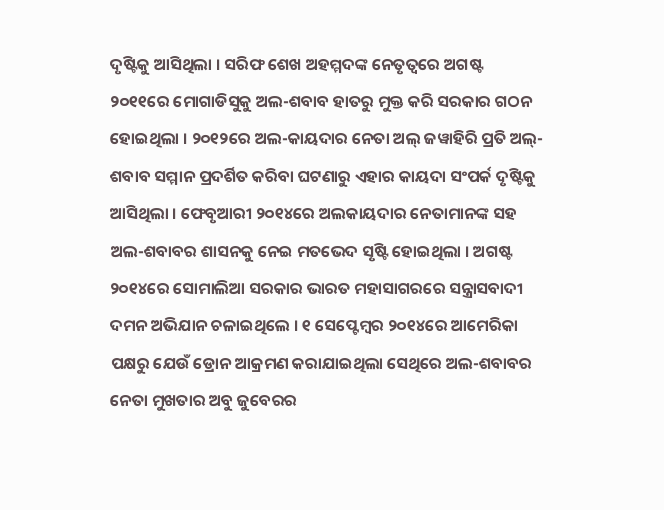ଦୃଷ୍ଟିକୁ ଆସିଥିଲା । ସରିଫ ଶେଖ ଅହମ୍ମଦଙ୍କ ନେତୃତ୍ୱରେ ଅଗଷ୍ଟ ୨୦୧୧ରେ ମୋଗାଡିସୁକୁ ଅଲ-ଶବାବ ହାତରୁ ମୁକ୍ତ କରି ସରକାର ଗଠନ ହୋଇଥିଲା । ୨୦୧୨ରେ ଅଲ-କାୟଦାର ନେତା ଅଲ୍ ଜୱାହିରି ପ୍ରତି ଅଲ୍-ଶବାବ ସମ୍ମାନ ପ୍ରଦର୍ଶିତ କରିବା ଘଟଣାରୁ ଏହାର କାୟଦା ସଂପର୍କ ଦୃଷ୍ଟିକୁ ଆସିଥିଲା । ଫେବୃଆରୀ ୨୦୧୪ରେ ଅଲକାୟଦାର ନେତାମାନଙ୍କ ସହ ଅଲ-ଶବାବର ଶାସନକୁ ନେଇ ମତଭେଦ ସୃଷ୍ଟି ହୋଇଥିଲା । ଅଗଷ୍ଟ ୨୦୧୪ରେ ସୋମାଲିଆ ସରକାର ଭାରତ ମହାସାଗରରେ ସନ୍ତ୍ରାସବାଦୀ ଦମନ ଅଭିଯାନ ଚଳାଇଥିଲେ । ୧ ସେପ୍ଟେମ୍ବର ୨୦୧୪ରେ ଆମେରିକା ପକ୍ଷରୁ ଯେଉଁ ଡ୍ରୋନ ଆକ୍ରମଣ କରାଯାଇଥିଲା ସେଥିରେ ଅଲ-ଶବାବର ନେତା ମୁଖତାର ଅବୁ ଜୁବେରର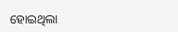ହୋଇଥିଲା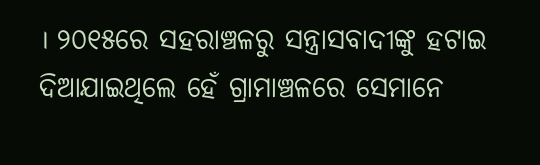। ୨୦୧୫ରେ ସହରାଞ୍ଚଳରୁ ସନ୍ତ୍ରାସବାଦୀଙ୍କୁ ହଟାଇ ଦିଆଯାଇଥିଲେ ହେଁ ଗ୍ରାମାଞ୍ଚଳରେ ସେମାନେ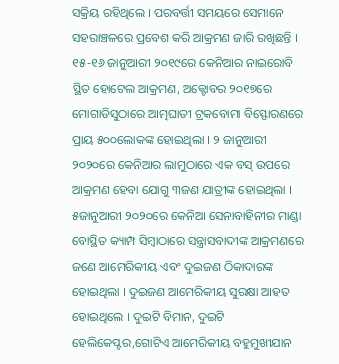ସକ୍ରିୟ ରହିଥିଲେ । ପରବର୍ତ୍ତୀ ସମୟରେ ସେମାନେ ସହରାଞ୍ଚଳରେ ପ୍ରବେଶ କରି ଆକ୍ରମଣ ଜାରି ରଖିଛନ୍ତି । ୧୫-୧୬ ଜାନୁଆରୀ ୨୦୧୯ରେ କେନିଆର ନାଇରୋବି ସ୍ଥିତ ହୋଟେଲ ଆକ୍ରମଣ, ଅକ୍ଟୋବର ୨୦୧୭ରେ ମୋଗାଡିସୁଠାରେ ଆତ୍ମଘାତୀ ଟ୍ରକବୋମା ବିସ୍ଫୋରଣରେ ପ୍ରାୟ ୫୦୦ଲୋକଙ୍କ ହୋଇଥିଲା । ୨ ଜାନୁଆରୀ ୨୦୨୦ରେ କେନିଆର ଲାମୁଠାରେ ଏକ ବସ୍ ଉପରେ ଆକ୍ରମଣ ହେବା ଯୋଗୁ ୩ଜଣ ଯାତ୍ରୀଙ୍କ ହୋଇଥିଲା । ୫ଜାନୁଆରୀ ୨୦୨୦ରେ କେନିଆ ସେନାବାହିନୀର ମାଣ୍ଡା ବୋସ୍ଥିତ କ୍ୟାମ୍ପ ସିମ୍ବାଠାରେ ସନ୍ତ୍ରାସବାଦୀଙ୍କ ଆକ୍ରମଣରେ ଜଣେ ଆମେରିକୀୟ ଏବଂ ଦୁଇଜଣ ଠିକାଦାରଙ୍କ ହୋଇଥିଲା । ଦୁଇଜଣ ଆମେରିକୀୟ ସୁରକ୍ଷା ଆହତ ହୋଇଥିଲେ । ଦୁଇଟି ବିମାନ, ଦୁଇଟି ହେଲିକେପ୍ଟର,ଗୋଟିଏ ଆମେରିକୀୟ ବହୁମୁଖୀଯାନ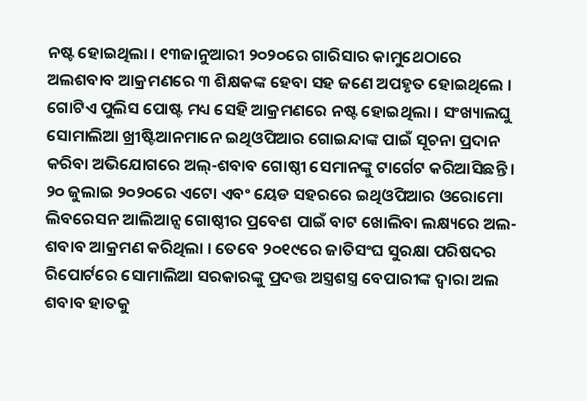ନଷ୍ଟ ହୋଇଥିଲା । ୧୩ଜାନୁଆରୀ ୨୦୨୦ରେ ଗାରିସାର କାମୁଥେଠାରେ ଅଲଶବାବ ଆକ୍ରମଣରେ ୩ ଶିକ୍ଷକଙ୍କ ହେବା ସହ ଜଣେ ଅପହୃତ ହୋଇଥିଲେ । ଗୋଟିଏ ପୁଲିସ ପୋଷ୍ଟ ମଧ୍ୟ ସେହି ଆକ୍ରମଣରେ ନଷ୍ଟ ହୋଇଥିଲା । ସଂଖ୍ୟାଲଘୁ ସୋମାଲିଆ ଖ୍ରୀଷ୍ଟିଆନମାନେ ଇଥିଓପିଆର ଗୋଇନ୍ଦାଙ୍କ ପାଇଁ ସୂଚନା ପ୍ରଦାନ କରିବା ଅଭିଯୋଗରେ ଅଲ୍-ଶବାବ ଗୋଷ୍ଠୀ ସେମାନଙ୍କୁ ଟାର୍ଗେଟ କରିଆସିଛନ୍ତି । ୨୦ ଜୁଲାଇ ୨୦୨୦ରେ ଏଟୋ ଏବଂ ୟେଡ ସହରରେ ଇଥିଓପିଆର ଓରୋମୋ ଲିବରେସନ ଆଲିଆନ୍ସ ଗୋଷ୍ଠୀର ପ୍ରବେଶ ପାଇଁ ବାଟ ଖୋଲିବା ଲକ୍ଷ୍ୟରେ ଅଲ-ଶବାବ ଆକ୍ରମଣ କରିଥିଲା । ତେବେ ୨୦୧୯ରେ ଜାତିସଂଘ ସୁରକ୍ଷା ପରିଷଦର ରିପୋର୍ଟରେ ସୋମାଲିଆ ସରକାରଙ୍କୁ ପ୍ରଦତ୍ତ ଅସ୍ତ୍ରଶସ୍ତ୍ର ବେପାରୀଙ୍କ ଦ୍ୱାରା ଅଲ ଶବାବ ହାତକୁ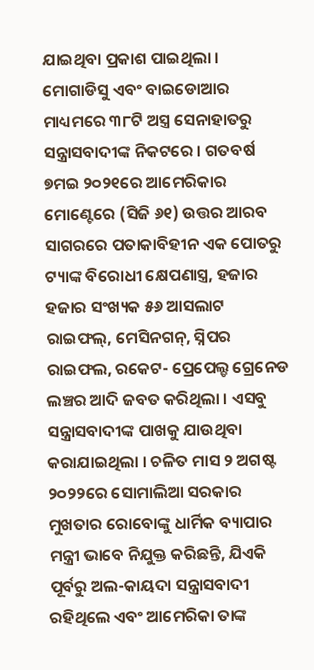ଯାଇଥିବା ପ୍ରକାଶ ପାଇଥିଲା । ମୋଗାଡିସୁ ଏବଂ ବାଇଡୋଆର ମାଧ୍ୟମରେ ୩୮ଟି ଅସ୍ତ୍ର ସେନାହାତରୁ ସନ୍ତ୍ରାସବାଦୀଙ୍କ ନିକଟରେ । ଗତବର୍ଷ ୭ମଇ ୨୦୨୧ରେ ଆମେରିକାର ମୋଣ୍ଟେରେ (ସିଜି ୬୧) ଉତ୍ତର ଆରବ ସାଗରରେ ପତାକାବିହୀନ ଏକ ପୋତରୁ ଟ୍ୟାଙ୍କ ବିରୋଧୀ କ୍ଷେପଣାସ୍ତ୍ର, ହଜାର ହଜାର ସଂଖ୍ୟକ ୫୬ ଆସଲାଟ ରାଇଫଲ୍, ମେସିନଗନ୍, ସ୍ନିପର ରାଇଫଲ, ରକେଟ- ପ୍ରେପେଲ୍ଡ ଗ୍ରେନେଡ ଲଞ୍ଚର ଆଦି ଜବତ କରିଥିଲା । ଏସବୁ ସନ୍ତ୍ରାସବାଦୀଙ୍କ ପାଖକୁ ଯାଉଥିବା କରାଯାଇଥିଲା । ଚଳିତ ମାସ ୨ ଅଗଷ୍ଟ ୨୦୨୨ରେ ସୋମାଲିଆ ସରକାର ମୁଖତାର ରୋବୋଙ୍କୁ ଧାର୍ମିକ ବ୍ୟାପାର ମନ୍ତ୍ରୀ ଭାବେ ନିଯୁକ୍ତ କରିଛନ୍ତି, ଯିଏକି ପୂର୍ବରୁ ଅଲ-କାୟଦା ସନ୍ତ୍ରାସବାଦୀ ରହିଥିଲେ ଏବଂ ଆମେରିକା ତାଙ୍କ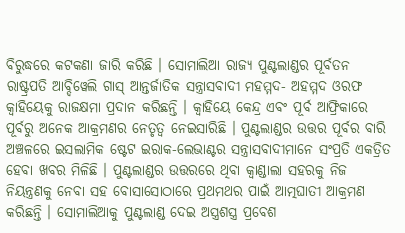ବିରୁଦ୍ଧରେ କଟକଣା ଜାରି କରିଛି । ସୋମାଲିଆ ରାଜ୍ୟ ପୁଣ୍ଟଲାଣ୍ଡର ପୂର୍ବତନ ରାଷ୍ଟ୍ରପତି ଆବ୍ଦିୱେଲି ଗାସ୍ ଆନ୍ତର୍ଜାତିକ ସନ୍ତ୍ରାସବାଦୀ ମହମ୍ମଦ- ଅହମ୍ମଦ ଓରଫ କ୍ୱାହିୟେକୁ ରାଜକ୍ଷମା ପ୍ରଦାନ କରିଛନ୍ତି । କ୍ୱାହିୟେ କେନ୍ଦ୍ର ଏବଂ ପୂର୍ବ ଆଫ୍ରିକାରେ ପୂର୍ବରୁ ଅନେକ ଆକ୍ରମଣର ନେତୃତ୍ୱ ନେଇସାରିଛି । ପୁଣ୍ଟଲାଣ୍ଡର ଉତ୍ତର ପୂର୍ବର ବାରି ଅଞ୍ଚଳରେ ଇସଲାମିକ ଷ୍ଟେଟ ଇରାକ-ଲେଭାଣ୍ଟର ସନ୍ତ୍ରାସବାଦୀମାନେ ସଂପ୍ରତି ଏକତ୍ରିତ ହେବା ଖବର ମିଳିଛି । ପୁଣ୍ଟଲାଣ୍ଡର ଉତ୍ତରରେ ଥିବା କ୍ୱାଣ୍ଡାଲା ସହରକୁ ନିଜ ନିୟନ୍ତ୍ରଣକୁ ନେବା ସହ ବୋସାସୋଠାରେ ପ୍ରଥମଥର ପାଇଁ ଆତ୍ମଘାତୀ ଆକ୍ରମଣ କରିଛନ୍ତି । ସୋମାଲିଆକୁ ପୁଣ୍ଟଲାଣ୍ଡ ଦେଇ ଅସ୍ତ୍ରଶସ୍ତ୍ର ପ୍ରବେଶ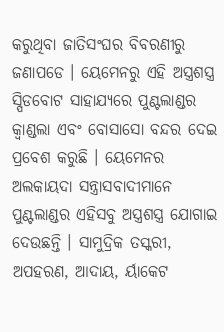କରୁଥିବା ଜାତିସଂଘର ବିବରଣୀରୁ ଜଣାପଡେ । ୟେମେନରୁ ଏହି ଅସ୍ତ୍ରଶସ୍ତ୍ର ସ୍ପିଡବୋଟ ସାହାଯ୍ୟରେ ପୁଣ୍ଟଲାଣ୍ଡର କ୍ୱାଣ୍ଡଲା ଏବଂ ବୋସାସୋ ବନ୍ଦର ଦେଇ ପ୍ରବେଶ କରୁଛି । ୟେମେନର ଅଲକାୟଦା ସନ୍ତ୍ରାସବାଦୀମାନେ ପୁଣ୍ଟଲାଣ୍ଡର ଏହିସବୁ ଅସ୍ତ୍ରଶସ୍ତ୍ର ଯୋଗାଇ ଦେଉଛନ୍ତି । ସାମୁଦ୍ରିକ ତସ୍କରୀ, ଅପହରଣ, ଆଦାୟ, ର୍ୟାକେଟ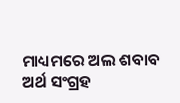ମାଧ୍ୟମରେ ଅଲ ଶବାବ ଅର୍ଥ ସଂଗ୍ରହ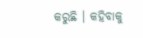କରୁଛି । କହିବାକୁ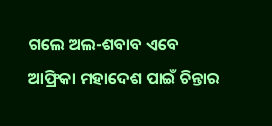ଗଲେ ଅଲ-ଶବାବ ଏବେ ଆଫ୍ରିକା ମହାଦେଶ ପାଇଁ ଚିନ୍ତାର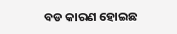ବଡ କାରଣ ହୋଇଛ